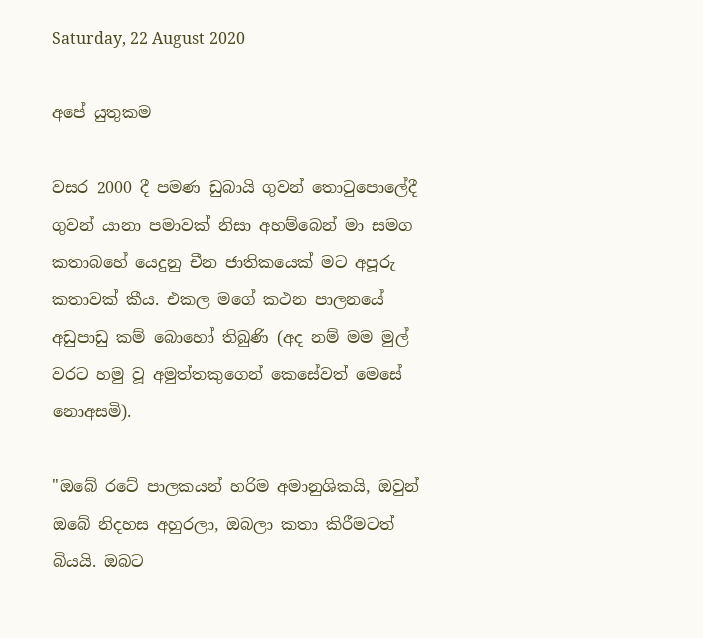Saturday, 22 August 2020

අපේ යුතුකම

වසර 2000 දී පමණ ඩුබායි ගුවන් තොටුපොලේදී ගුවන් යානා පමාවක් නිසා අහම්බෙන් මා සමග කතාබහේ යෙදුනු චීන ජාතිකයෙක් මට අපූරු කතාවක් කීය. එකල මගේ කථන පාලනයේ අඩුපාඩු කම් බොහෝ තිබුණි (අද නම් මම මුල් වරට හමු වූ අමුත්තකුගෙන් කෙසේවත් මෙසේ නොඅසමි).

"ඔබේ රටේ පාලකයන් හරිම අමානුශිකයි, ඔවුන් ඔබේ නිදහස අහුරලා, ඔබලා කතා කිරීමටත් බියයි. ඔබට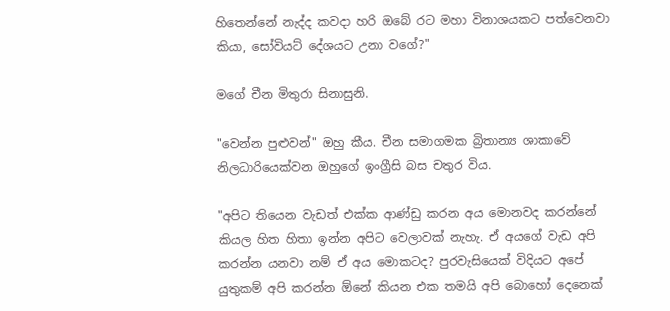හිතෙන්නේ නැද්ද කවදා හරි ඔබේ රට මහා විනාශයකට පත්වෙනවා කියා, සෝවියට් දේශයට උනා වගේ?"

මගේ චීන මිතුරා සිනාසුනි.

"වෙන්න පුළුවන්" ඔහු කීය. චීන සමාගමක බ්‍රිතාන්‍ය ශාකාවේ නිලධාරියෙක්වන ඔහුගේ ඉංග්‍රීසි බස චතුර විය.

"අපිට තියෙන වැඩත් එක්ක ආණ්ඩු කරන අය මොනවද කරන්නේ කියල හිත හිතා ඉන්න අපිට වෙලාවක් නැහැ. ඒ අයගේ වැඩ අපි කරන්න යනවා නම් ඒ අය මොකටද? පුරවැසියෙක් විදියට අපේ යුතුකම් අපි කරන්න ඕනේ කියන එක තමයි අපි බොහෝ දෙනෙක්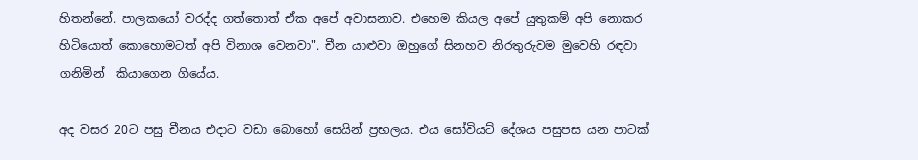හිතන්නේ. පාලකයෝ වරද්ද ගත්තොත් ඒක අපේ අවාසනාව. එහෙම කියල අපේ යුතුකම් අපි නොකර හිටියොත් කොහොමටත් අපි විනාශ වෙනවා". චීන යාළුවා ඔහුගේ සිනහව නිරතුරුවම මුවෙහි රඳවා ගනිමින්  කියාගෙන ගියේය.

අද වසර 20ට පසු චීනය එදාට වඩා බොහෝ සෙයින් ප්‍රභලය. එය සෝවියට් දේශය පසුපස යන පාටක්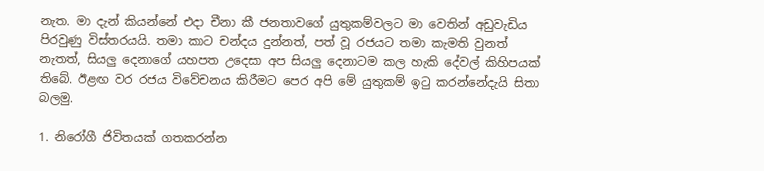නැත. මා දැන් කියන්නේ එදා චීනා කී ජනතාවගේ යුතුකම්වලට මා වෙතින් අඩුවැඩිය පිරවුණු විස්තරයයි. තමා කාට චන්දය දුන්නත්, පත් වූ රජයට තමා කැමති වුනත් නැතත්, සියලු දෙනාගේ යහපත උදෙසා අප සියලු දෙනාටම කල හැකි දේවල් කිහිපයක් තිබේ. ඊළඟ වර රජය විවේචනය කිරීමට පෙර අපි මේ යුතුකම් ඉටු කරන්නේදැයි සිතා බලමු.

1. නිරෝගී ජිවිතයක් ගතකරන්න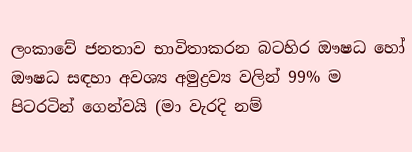ලංකාවේ ජනතාව භාවිතාකරන බටහිර ඖෂධ හෝ ඖෂධ සඳහා අවශ්‍ය අමුද්‍රව්‍ය වලින් 99% ම පිටරටින් ගෙන්වයි (මා වැරදි නම්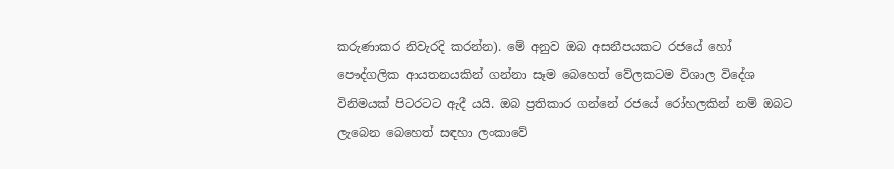කරුණාකර නිවැරදි කරන්න). මේ අනුව ඔබ අසනීපයකට රජයේ හෝ පෞද්ගලික ආයතනයකින් ගන්නා සෑම බෙහෙත් වේලකටම විශාල විදේශ විනිමයක් පිටරටට ඇදී යයි. ඔබ ප්‍රතිකාර ගන්නේ රජයේ රෝහලකින් නම් ඔබට ලැබෙන බෙහෙත් සඳහා ලංකාවේ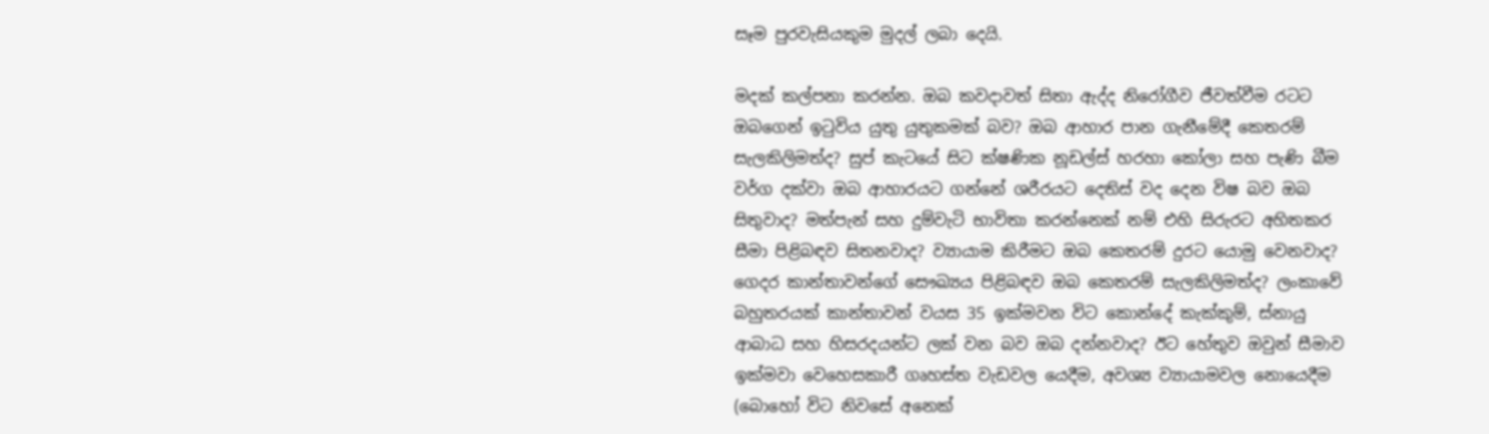සෑම පුරවැසියකුම මුදල් ලබා දෙයි.

මදක් කල්පනා කරන්න. ඔබ කවදාවත් සිතා ඇද්ද නිරෝගීව ජීවත්වීම රටට ඔබගෙන් ඉටුවිය යුතු යුතුකමක් බව? ඔබ ආහාර පාන ගැනීමේදී කෙතරම් සැලකිලිමත්ද? සුප් කැටයේ සිට ක්ෂණික නූඩල්ස් හරහා කෝලා සහ පැණි බීම වර්ග දක්වා ඔබ ආහාරයට ගන්නේ ශරීරයට දෙතිස් වද දෙන විෂ බව ඔබ සිතුවාද? මත්පැන් සහ දුම්වැටි භාවිතා කරන්නෙක් නම් එහි සිරුරට අහිතකර සීමා පිළිබඳව සිතනවාද? ව්‍යායාම කිරීමට ඔබ කෙතරම් දුරට යොමු වෙනවාද? ගෙදර කාන්තාවන්ගේ සෞඛ්‍යය පිළිබඳව ඔබ කෙතරම් සැලකිලිමත්ද? ලංකාවේ බහුතරයක් කාන්තාවන් වයස 35 ඉක්මවන විට කොන්දේ කැක්කුම්, ස්නායු ආබාධ සහ හිසරදයන්ට ලක් වන බව ඔබ දන්නවාද? ඊට හේතුව ඔවුන් සීමාව ඉක්මවා වෙහෙසකාරී ගෘහස්ත වැඩවල යෙදීම, අවශ්‍ය ව්‍යායාමවල නොයෙදීම (බොහෝ විට නිවසේ අනෙක්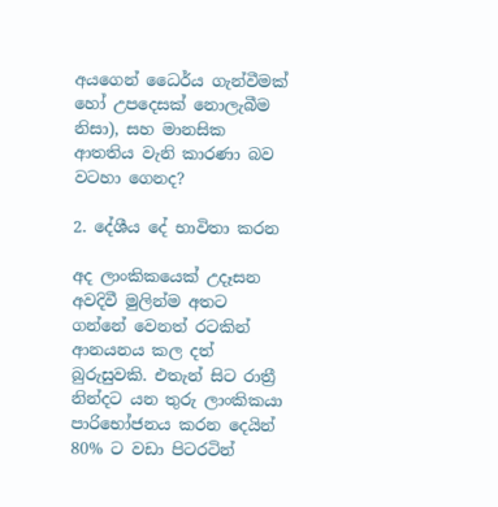අයගෙන් ධෛර්ය ගැන්වීමක් හෝ උපදෙසක් නොලැබීම නිසා), සහ මානසික ආතතිය වැනි කාරණා බව වටහා ගෙනද?

2. දේශීය දේ භාවිතා කරන

අද ලාංකිකයෙක් උදෑසන අවදිවී මුලින්ම අතට ගන්නේ වෙනත් රටකින් ආනයනය කල දත් බුරුසුවකි. එතැන් සිට රාත්‍රී නින්දට යන තුරු ලාංකිකයා පාරිභෝජනය කරන දෙයින් 80% ට වඩා පිටරටින්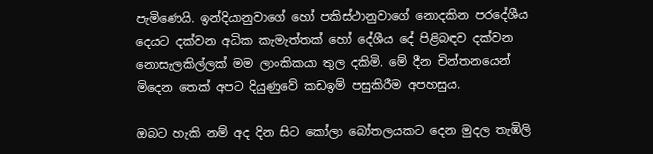පැමිණෙයි. ඉන්දියානුවාගේ හෝ පකිස්ථානුවාගේ නොදකින පරදේශීය දෙයට දක්වන අධික කැමැත්තක් හෝ දේශීය දේ පිළිබඳව දක්වන නොසැලකිල්ලක් මම ලාංකිකයා තුල දකිමි. මේ දීන චින්තනයෙන් මිදෙන තෙක් අපට දියුණුවේ කඩඉම් පසුකිරීම අපහසුය.

ඔබට හැකි නම් අද දින සිට කෝලා බෝතලයකට දෙන මුදල තැඹිලි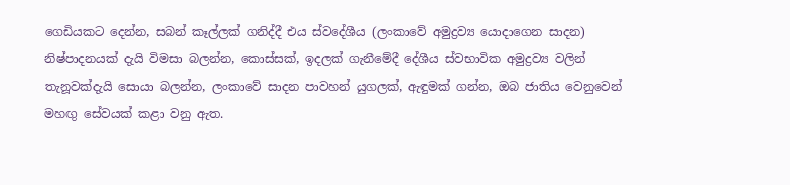ගෙඩියකට දෙන්න, සබන් කෑල්ලක් ගනිද්දී එය ස්වදේශීය (ලංකාවේ අමුද්‍රව්‍ය යොදාගෙන සාදන) නිෂ්පාදනයක් දැයි විමසා බලන්න, කොස්සක්, ඉදලක් ගැනීමේදී දේශීය ස්වභාවික අමුද්‍රව්‍ය වලින් තැනූවක්දැයි සොයා බලන්න, ලංකාවේ සාදන පාවහන් යුගලක්, ඇඳුමක් ගන්න, ඔබ ජාතිය වෙනුවෙන් මහඟු සේවයක් කළා වනු ඇත.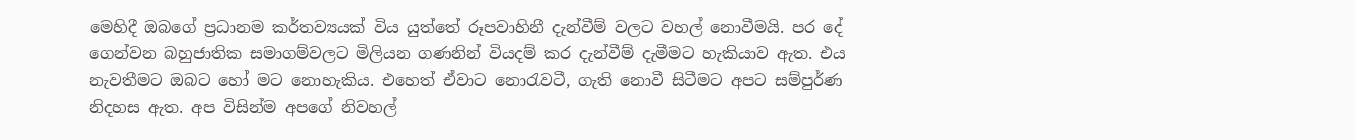මෙහිදී ඔබගේ ප්‍රධානම කර්තව්‍යයක් විය යුත්තේ රූපවාහිනී දැන්වීම් වලට වහල් නොවීමයි. පර දේ ගෙන්වන බහුජාතික සමාගම්වලට මිලියන ගණනින් වියදම් කර දැන්වීම් දැමීමට හැකියාව ඇත. එය නැවතීමට ඔබට හෝ මට නොහැකිය. එහෙත් ඒවාට නොරැවටී, ගැති නොවී සිටීමට අපට සම්පුර්ණ නිදහස ඇත. අප විසින්ම අපගේ නිවහල්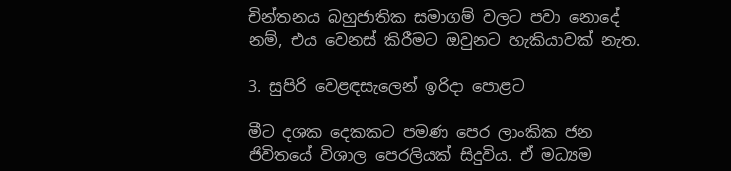චින්තනය බහුජාතික සමාගම් වලට පවා නොදේ නම්, එය වෙනස් කිරීමට ඔවුනට හැකියාවක් නැත.

3. සුපිරි වෙළඳසැලෙන් ඉරිදා පොළට

මීට දශක දෙකකට පමණ පෙර ලාංකික ජන ජිවිතයේ විශාල පෙරලියක් සිදුවිය. ඒ මධ්‍යම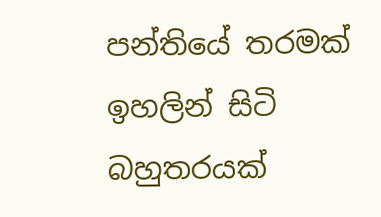පන්තියේ තරමක් ඉහලින් සිටි බහුතරයක්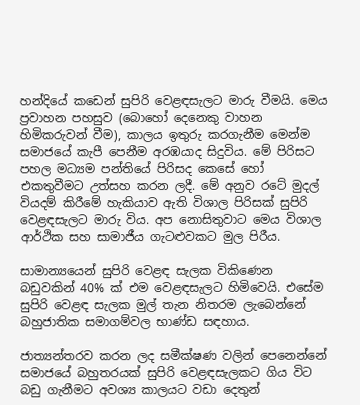හන්දියේ කඩෙන් සුපිරි වෙළඳසැලට මාරු වීමයි. මෙය ප්‍රවාහන පහසුව (බොහෝ දෙනෙකු වාහන හිමිකරුවන් වීම), කාලය ඉතුරු කරගැනීම මෙන්ම සමාජයේ කැපී පෙනීම අරඹයාද සිදුවිය. මේ පිරිසට පහල මධ්‍යම පන්තියේ පිරිසද කෙසේ හෝ එකතුවීමට උත්සහ කරන ලදී. මේ අනුව රටේ මුදල් වියදම් කිරීමේ හැකියාව ඇති විශාල පිරිසක් සුපිරි වෙළඳසැලට මාරු විය. අප නොසිතුවාට මෙය විශාල ආර්ථික සහ සාමාජීය ගැටළුවකට මුල පිරීය.

සාමාන්‍යයෙන් සුපිරි වෙළඳ සැලක විකිණෙන බඩුවකින් 40% ක් එම වෙළඳසැලට හිමිවෙයි. එසේම සුපිරි වෙළඳ සැලක මුල් තැන නිතරම ලැබෙන්නේ බහුජාතික සමාගම්වල භාණ්ඩ සඳහාය.

ජාත්‍යන්තරව කරන ලද සමීක්ෂණ වලින් පෙනෙන්නේ සමාජයේ බහුතරයක් සුපිරි වෙළඳසැලකට ගිය විට බඩු ගැනීමට අවශ්‍ය කාලයට වඩා දෙතුන්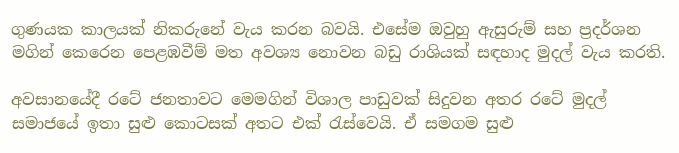ගුණයක කාලයක් නිකරුනේ වැය කරන බවයි. එසේම ඔවුහු ඇසුරුම් සහ ප්‍රදර්ශන මගින් කෙරෙන පෙළඹවීම් මත අවශ්‍ය නොවන බඩු රාශියක් සඳහාද මුදල් වැය කරති.

අවසානයේදී රටේ ජනතාවට මෙමගින් විශාල පාඩුවක් සිදුවන අතර රටේ මුදල් සමාජයේ ඉතා සුළු කොටසක් අතට එක් රැස්වෙයි. ඒ සමගම සුළු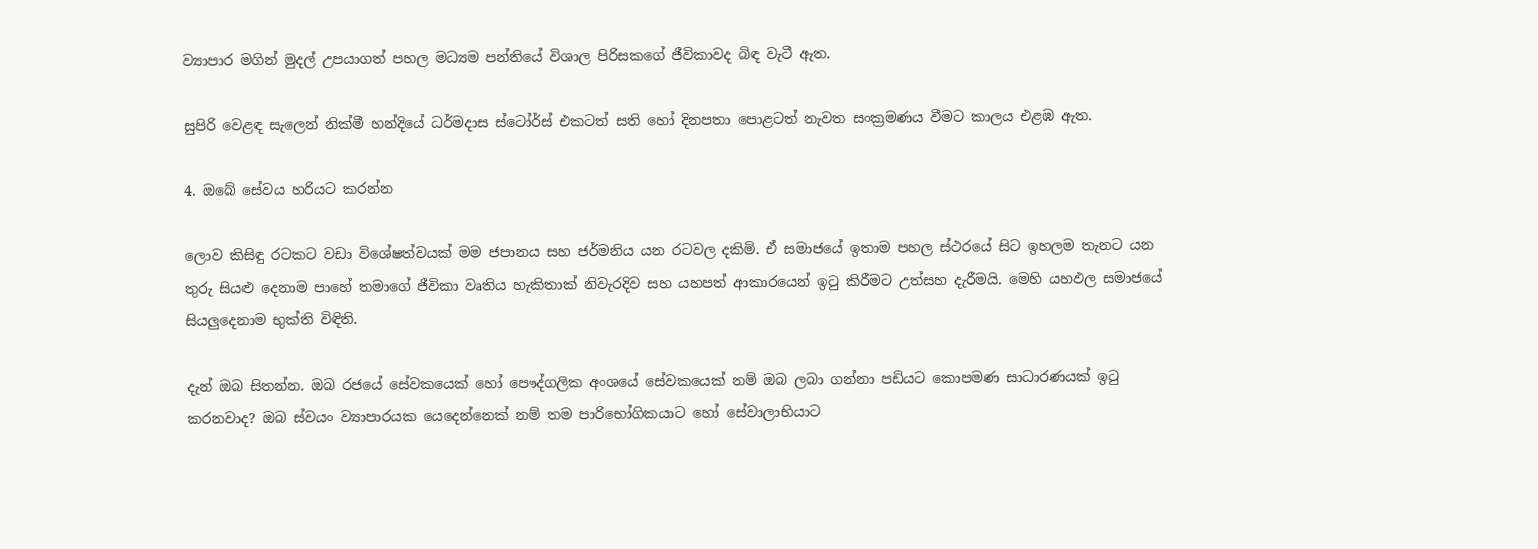ව්‍යාපාර මගින් මුදල් උපයාගත් පහල මධ්‍යම පන්තියේ විශාල පිරිසකගේ ජීවිකාවද බිඳ වැටී ඇත.

සුපිරි වෙළඳ සැලෙන් නික්මී හන්දියේ ධර්මදාස ස්ටෝර්ස් එකටත් සති හෝ දිනපතා පොළටත් නැවත සංක්‍රමණය වීමට කාලය එළඹ ඇත.

4. ඔබේ සේවය හරියට කරන්න

ලොව කිසිඳු රටකට වඩා විශේෂත්වයක් මම ජපානය සහ ජර්මනිය යන රටවල දකිමි. ඒ සමාජයේ ඉතාම පහල ස්ථරයේ සිට ඉහලම තැනට යන තුරු සියළු දෙනාම පාහේ තමාගේ ජීවිකා වෘතිය හැකිතාක් නිවැරදිව සහ යහපත් ආකාරයෙන් ඉටු කිරීමට උත්සහ දැරීමයි. මෙහි යහඵල සමාජයේ සියලුදෙනාම භුක්ති විඳිති.

දැන් ඔබ සිතන්න. ඔබ රජයේ සේවකයෙක් හෝ පෞද්ගලික අංශයේ සේවකයෙක් නම් ඔබ ලබා ගන්නා පඩියට කොපමණ සාධාරණයක් ඉටු කරනවාද? ඔබ ස්වයං ව්‍යාපාරයක යෙදෙන්නෙක් නම් තම පාරිභෝගිකයාට හෝ සේවාලාභියාට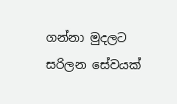ගන්නා මුදලට සරිලන සේවයක්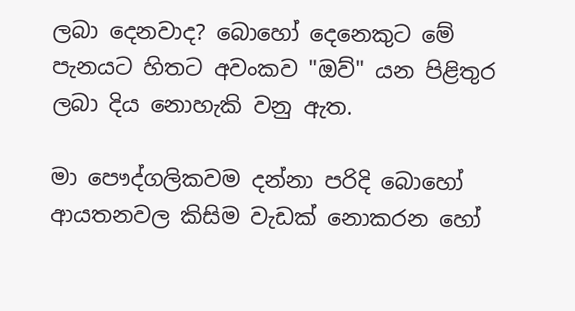ලබා දෙනවාද? බොහෝ දෙනෙකුට මේ පැනයට හිතට අවංකව "ඔව්" යන පිළිතුර ලබා දිය නොහැකි වනු ඇත.

මා පෞද්ගලිකවම දන්නා පරිදි බොහෝ ආයතනවල කිසිම වැඩක් නොකරන හෝ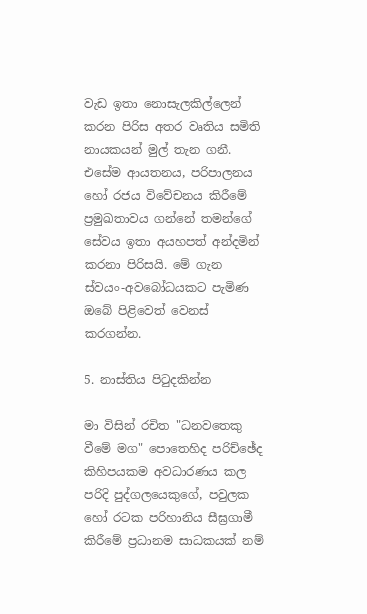වැඩ ඉතා නොසැලකිල්ලෙන් කරන පිරිස අතර වෘතිය සමිති නායකයන් මුල් තැන ගනී. එසේම ආයතනය, පරිපාලනය හෝ රජය විවේචනය කිරීමේ ප්‍රමුඛතාවය ගන්නේ තමන්ගේ සේවය ඉතා අයහපත් අන්දමින් කරනා පිරිසයි. මේ ගැන ස්වයං-අවබෝධයකට පැමිණ ඔබේ පිළිවෙත් වෙනස් කරගන්න.

5. නාස්තිය පිටුදකින්න

මා විසින් රචිත "ධනවතෙකු වීමේ මග" පොතෙහිද පරිච්ඡේද කිහිපයකම අවධාරණය කල පරිදි පුද්ගලයෙකුගේ, පවුලක හෝ රටක පරිහානිය සීඝ්‍රගාමී කිරීමේ ප්‍රධානම සාධකයක් නම්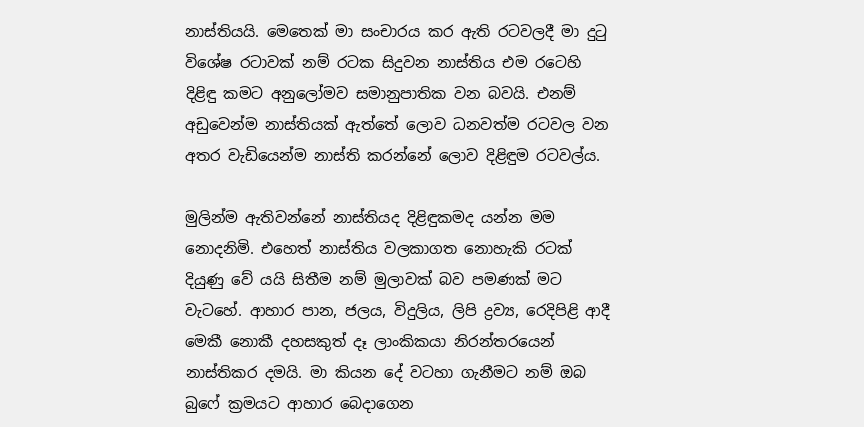නාස්තියයි. මෙතෙක් මා සංචාරය කර ඇති රටවලදී මා දුටු විශේෂ රටාවක් නම් රටක සිදුවන නාස්තිය එම රටෙහි දිළිඳු කමට අනුලෝමව සමානුපාතික වන බවයි. එනම් අඩුවෙන්ම නාස්තියක් ඇත්තේ ලොව ධනවත්ම රටවල වන අතර වැඩියෙන්ම නාස්ති කරන්නේ ලොව දිළිඳුම රටවල්ය.

මුලින්ම ඇතිවන්නේ නාස්තියද දිළිඳුකමද යන්න මම නොදනිමි. එහෙත් නාස්තිය වලකාගත නොහැකි රටක් දියුණු වේ යයි සිතීම නම් මුලාවක් බව පමණක් මට වැටහේ. ආහාර පාන, ජලය, විදුලිය, ලිපි ද්‍රව්‍ය, රෙදිපිළි ආදී මෙකී නොකී දහසකුත් දෑ ලාංකිකයා නිරන්තරයෙන් නාස්තිකර දමයි. මා කියන දේ වටහා ගැනීමට නම් ඔබ බුෆේ ක්‍රමයට ආහාර බෙදාගෙන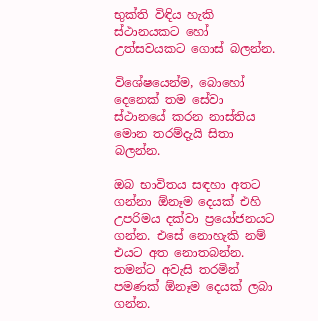භුක්ති විඳිය හැකි ස්ථානයකට හෝ උත්සවයකට ගොස් බලන්න.

විශේෂයෙන්ම, බොහෝ දෙනෙක් තම සේවා ස්ථානයේ කරන නාස්තිය මොන තරම්දැයි සිතා බලන්න.

ඔබ භාවිතය සඳහා අතට ගන්නා ඕනෑම දෙයක් එහි උපරිමය දක්වා ප්‍රයෝජනයට ගන්න. එසේ නොහැකි නම් එයට අත නොතබන්න. තමන්ට අවැසි තරමින් පමණක් ඕනෑම දෙයක් ලබා ගන්න.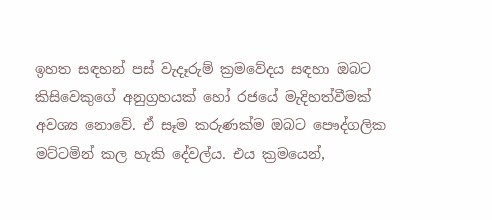ඉහත සඳහන් පස් වැදෑරුම් ක්‍රමවේදය සඳහා ඔබට කිසිවෙකුගේ අනුග්‍රහයක් හෝ රජයේ මැදිහත්වීමක් අවශ්‍ය නොවේ. ඒ සෑම කරුණක්ම ඔබට පෞද්ගලික මට්ටමින් කල හැකි දේවල්ය. එය ක්‍රමයෙන්,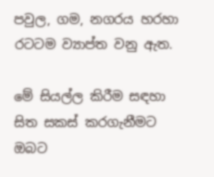පවුල, ගම, නගරය හරහා රටටම ව්‍යාප්ත වනු ඇත.

මේ සියල්ල කිරීම සඳහා සිත සකස් කරගැනීමට ඔබට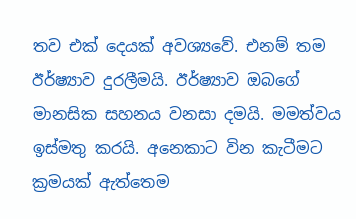තව එක් දෙයක් අවශ්‍යවේ. එනම් තම ඊර්ෂ්‍යාව දුරලීමයි. ඊර්ෂ්‍යාව ඔබගේ මානසික සහනය වනසා දමයි. මමත්වය ඉස්මතු කරයි. අනෙකාට වින කැටීමට ක්‍රමයක් ඇත්තෙම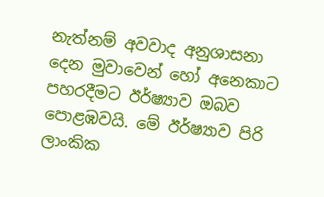නැත්නම් අවවාද අනුශාසනා දෙන මුවාවෙන් හෝ අනෙකාට පහරදීමට ඊර්ෂ්‍යාව ඔබව පොළඹවයි. මේ ඊර්ෂ්‍යාව පිරි ලාංකික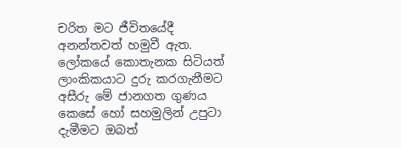චරිත මට ජීවිතයේදී අනන්තවත් හමුවී ඇත. ලෝකයේ කොතැනක සිටියත් ලාංකිකයාට දුරු කරගැනීමට අසීරු මේ ජානගත ගුණය කෙසේ හෝ සහමුලින් උපුටා දැමීමට ඔබත්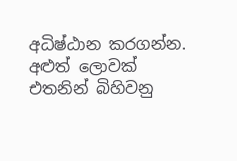අධිෂ්ඨාන කරගන්න. අළුත් ලොවක් එතනින් බිහිවනු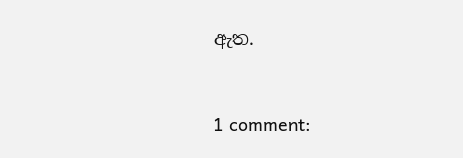ඇත.


1 comment: